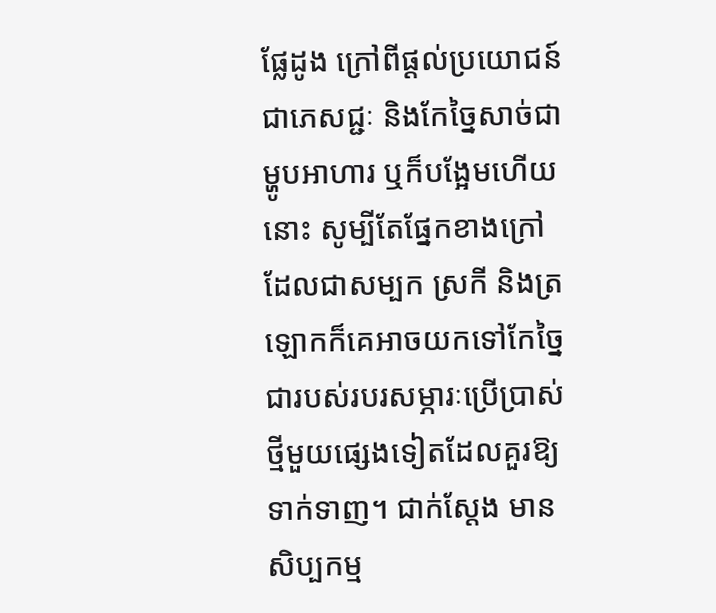ផ្លែដូង ក្រៅពីផ្ដល់ប្រយោជន៍ជាភេសជ្ជៈ និងកែច្នៃសាច់ជាម្ហូបអាហារ ឬក៏បង្អែមហើយនោះ សូម្បីតែផ្នែកខាងក្រៅដែលជាសម្បក ស្រកី និងត្រឡោកក៏គេអាចយកទៅកែច្នៃជារបស់របរសម្ភារៈប្រើប្រាស់ថ្មីមួយផ្សេងទៀតដែលគួរឱ្យទាក់ទាញ។ ជាក់ស្ដែង មានសិប្បកម្ម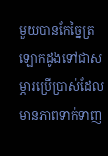មួយបានកែច្នៃត្រឡោកដូងទៅជាសម្ភារប្រើប្រាស់ដែលមានភាពទាក់ទាញ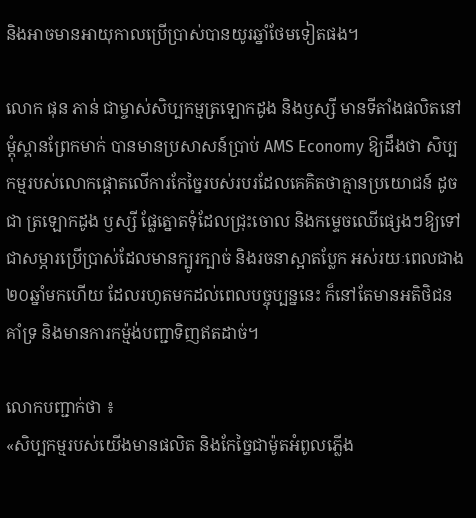និងអាចមានអាយុកាលប្រើប្រាស់បានយូរឆ្នាំថែមទៀតផង។

លោក ផុន ភាន់ ជាម្ចាស់សិប្បកម្មត្រឡោកដូង និងឫស្សី មានទីតាំងផលិតនៅម្ដុំស្ពានព្រែកមាក់ បានមានប្រសាសន៍ប្រាប់ AMS Economy ឱ្យដឹងថា សិប្បកម្មរបស់លោកផ្តោតលើការកែច្នៃរបស់របរដែលគេគិតថាគ្មានប្រយោជន៍ ដូចជា ត្រឡោកដូង ឫស្សី ផ្លែត្នោតទុំដែលជ្រុះចោល និងកម្ទេចឈើផ្សេងៗឱ្យទៅជាសម្ភារប្រើប្រាស់ដែលមានក្បូរក្បាច់ និងរចនាស្អាតប្លែក អស់រយៈពេលជាង ២០ឆ្នាំមកហើយ ដែលរហូតមកដល់ពេលបច្ចុប្បន្ននេះ ក៏នៅតែមានអតិថិជនគាំទ្រ និងមានការកម្ម៉ង់បញ្ជាទិញឥតដាច់។

លោកបញ្ជាក់ថា ៖
«សិប្បកម្មរបស់យើងមានផលិត និងកែច្នៃជាម៉ូតអំពូលភ្លើង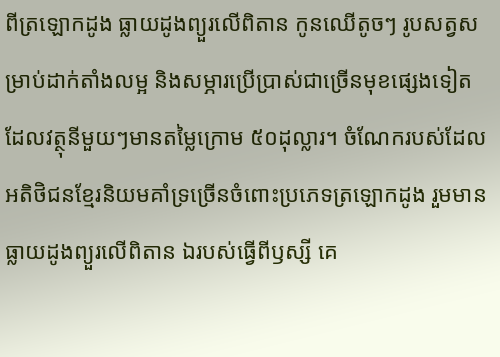ពីត្រឡោកដូង ធ្លាយដូងព្យួរលើពិតាន កូនឈើតូចៗ រូបសត្វសម្រាប់ដាក់តាំងលម្អ និងសម្ភារប្រើប្រាស់ជាច្រើនមុខផ្សេងទៀត ដែលវត្ថុនីមួយៗមានតម្លៃក្រោម ៥០ដុល្លារ។ ចំណែករបស់ដែលអតិថិជនខ្មែរនិយមគាំទ្រច្រើនចំពោះប្រភេទត្រឡោកដូង រួមមាន ធ្លាយដូងព្យួរលើពិតាន ឯរបស់ធ្វើពីឫស្សី គេ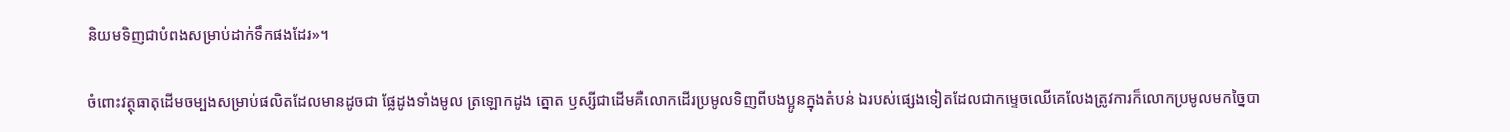និយមទិញជាបំពងសម្រាប់ដាក់ទឹកផងដែរ»។

ចំពោះវត្ថុធាតុដើមចម្បងសម្រាប់ផលិតដែលមានដូចជា ផ្លែដូងទាំងមូល ត្រឡោកដូង ត្នោត ឫស្សីជាដើមគឺលោកដើរប្រមូលទិញពីបងប្អូនក្នុងតំបន់ ឯរបស់ផ្សេងទៀតដែលជាកម្ទេចឈើគេលែងត្រូវការក៏លោកប្រមូលមកច្នៃបា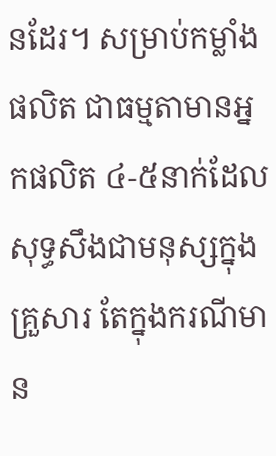នដែរ។ សម្រាប់កម្លាំងផលិត ជាធម្មតាមានអ្នកផលិត ៤-៥នាក់ដែលសុទ្ធសឹងជាមនុស្សក្នុងគ្រួសារ តែក្នុងករណីមាន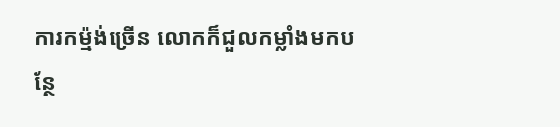ការកម្ម៉ង់ច្រើន លោកក៏ជួលកម្លាំងមកបន្ថែ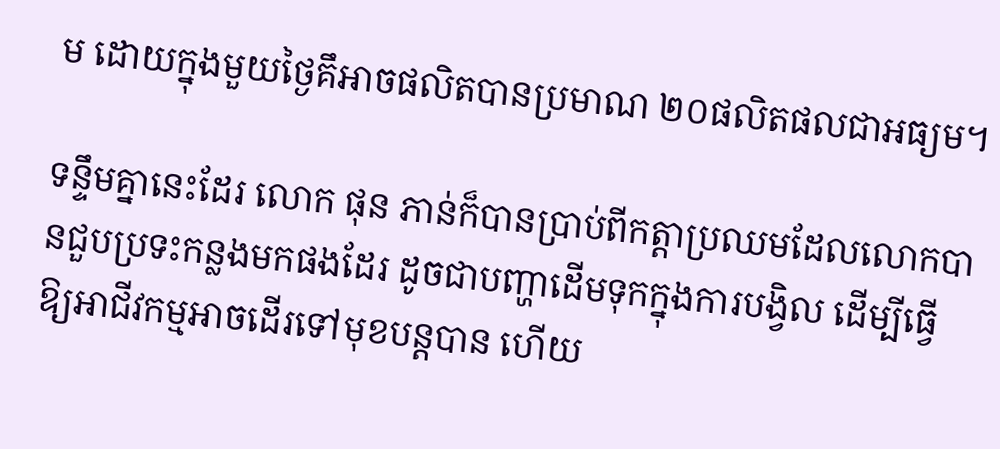ម ដោយក្នុងមួយថ្ងៃគឹអាចផលិតបានប្រមាណ ២០ផលិតផលជាអធ្យម។

ទន្ទឹមគ្នានេះដែរ លោក ផុន ភាន់ក៏បានប្រាប់ពីកត្តាប្រឈមដែលលោកបានជួបប្រទះកន្លងមកផងដែរ ដូចជាបញ្ហាដើមទុកក្នុងការបង្វិល ដើម្បីធ្វើឱ្យអាជីវកម្មអាចដើរទៅមុខបន្តបាន ហើយ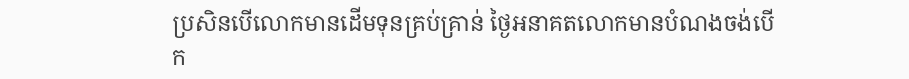ប្រសិនបើលោកមានដើមទុនគ្រប់គ្រាន់ ថ្ងៃអនាគតលោកមានបំណងចង់បើក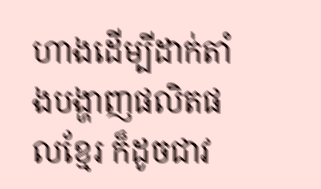ហាងដើម្បីដាក់តាំងបង្ហាញផលិតផលខ្មែរ ក៏ដូចជាវ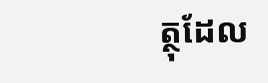ត្ថុដែល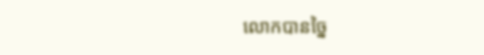លោកបានច្នៃ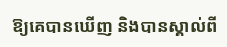ឱ្យគេបានឃើញ និងបានស្គាល់ពី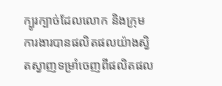ក្បូរក្បាច់ដែលលោក និងក្រុមការងារបានផលិតផលយ៉ាងស្វិតស្វាញទម្រាំចេញពីផលិតផល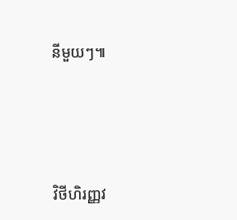នីមួយៗ៕




វិថីហិរញ្ញវ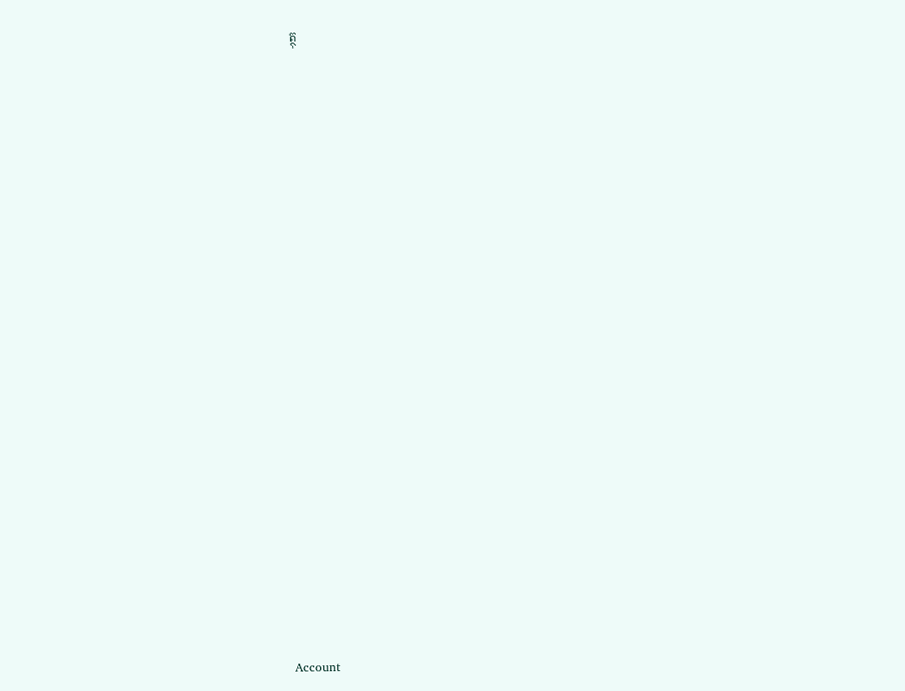ត្ថុ
























Account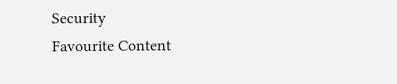Security
Favourite Content